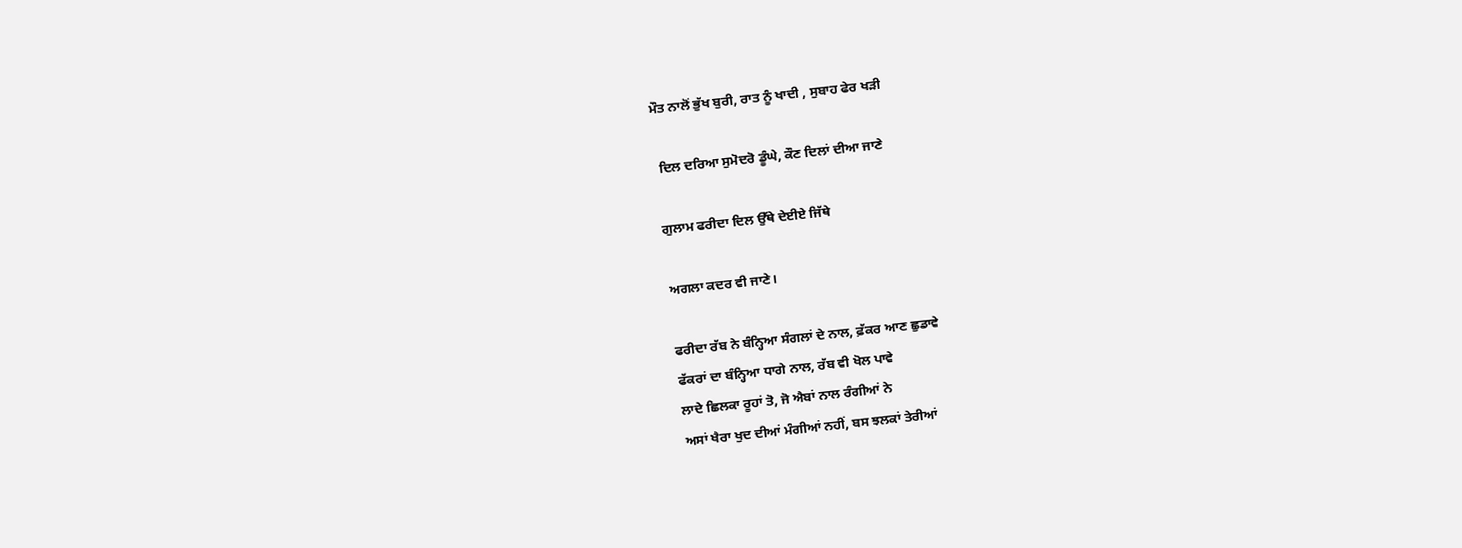ਮੌਤ ਨਾਲੋਂ ਭੁੱਖ ਬੁਰੀ, ਰਾਤ ਨੂੰ ਖਾਦੀ , ਸੁਬਾਹ ਫੇਰ ਖੜੀ

 ਦਿਲ ਦਰਿਆ ਸੁਮੋਦਰੋ ਡੂੰਘੇ, ਕੌਣ ਦਿਲਾਂ ਦੀਆ ਜਾਣੇ

ਗੁਲਾਮ ਫਰੀਦਾ ਦਿਲ ਉੱਥੇ ਦੇਈਏ ਜਿੱਥੇ

ਅਗਲਾ ਕਦਰ ਵੀ ਜਾਣੇ।

ਫਰੀਦਾ ਰੱਬ ਨੇ ਬੰਨ੍ਹਿਆ ਸੰਗਲਾਂ ਦੇ ਨਾਲ, ਫ਼ੱਕਰ ਆਣ ਛੁਡਾਵੇ
ਫੱਕਰਾਂ ਦਾ ਬੰਨ੍ਹਿਆ ਧਾਗੇ ਨਾਲ, ਰੱਬ ਵੀ ਖੋਲ ਪਾਵੇ
ਲਾਦੇ ਛਿਲਕਾ ਰੂਹਾਂ ਤੋ, ਜੋ ਐਬਾਂ ਨਾਲ ਰੰਗੀਆਂ ਨੇ
ਅਸਾਂ ਖੈਰਾ ਖੁਦ ਦੀਆਂ ਮੰਗੀਆਂ ਨਹੀਂ, ਬਸ ਝਲਕਾਂ ਤੇਰੀਆਂ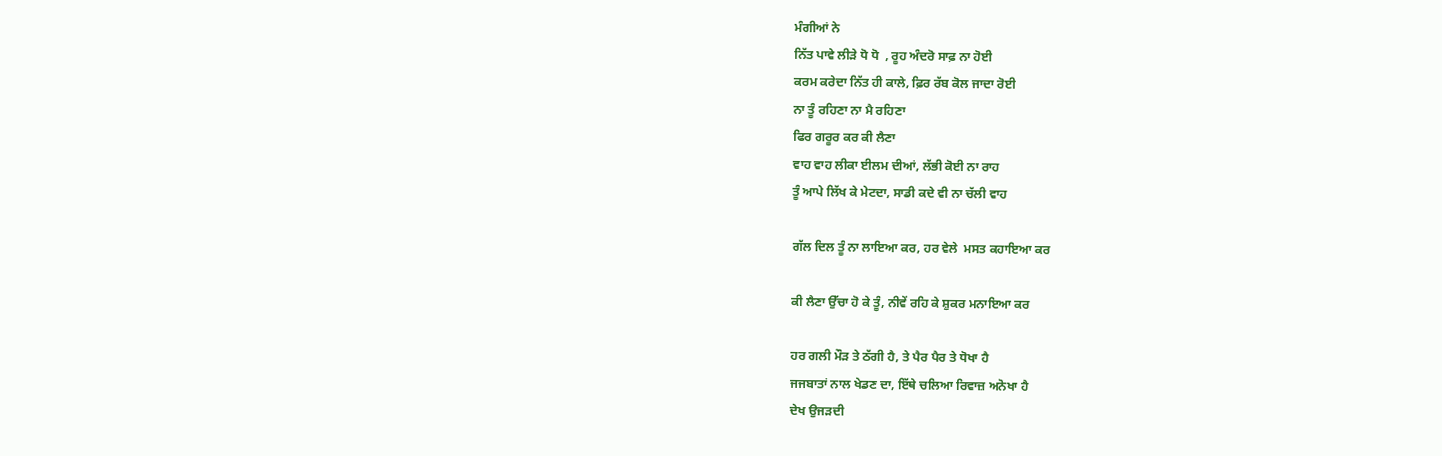ਮੰਗੀਆਂ ਨੇ
ਨਿੱਤ ਪਾਵੇ ਲੀੜੇ ਧੋ ਧੋ  , ਰੂਹ ਅੰਦਰੋ ਸਾਫ਼ ਨਾ ਹੋਈ
ਕਰਮ ਕਰੇਦਾ ਨਿੱਤ ਹੀ ਕਾਲੇ, ਫ਼ਿਰ ਰੱਬ ਕੋਲ ਜਾਦਾ ਰੋਈ
ਨਾ ਤੂੰ ਰਹਿਣਾ ਨਾ ਮੈ ਰਹਿਣਾ
ਫਿਰ ਗਰੂਰ ਕਰ ਕੀ ਲੈਣਾ
ਵਾਹ ਵਾਹ ਲੀਕਾ ਈਲਮ ਦੀਆਂ, ਲੱਭੀ ਕੋਈ ਨਾ ਰਾਹ
ਤੂੰ ਆਪੇ ਲਿੱਖ ਕੇ ਮੇਟਦਾ, ਸਾਡੀ ਕਦੇ ਵੀ ਨਾ ਚੱਲੀ ਵਾਹ

ਗੱਲ ਦਿਲ ਤੂੰ ਨਾ ਲਾਇਆ ਕਰ, ਹਰ ਵੇਲੇ  ਮਸਤ ਕਹਾਇਆ ਕਰ

ਕੀ ਲੈਣਾ ਉੱਚਾ ਹੋ ਕੇ ਤੂੰ, ਨੀਵੇਂ ਰਹਿ ਕੇ ਸ਼ੁਕਰ ਮਨਾਇਆ ਕਰ

ਹਰ ਗਲੀ ਮੌੜ ਤੇ ਠੱਗੀ ਹੈ, ਤੇ ਪੈਰ ਪੈਰ ਤੇ ਧੋਖਾ ਹੈ
ਜਜਬਾਤਾਂ ਨਾਲ ਖੇਡਣ ਦਾ, ਇੱਥੇ ਚਲਿਆ ਰਿਵਾਜ਼ ਅਨੋਖਾ ਹੈ
ਦੇਖ ਉਜੜਦੀ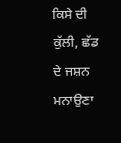ਕਿਸੇ ਦੀ ਕੁੱਲੀ, ਛੱਡ ਦੇ ਜਸ਼ਨ ਮਨਾਉਣਾ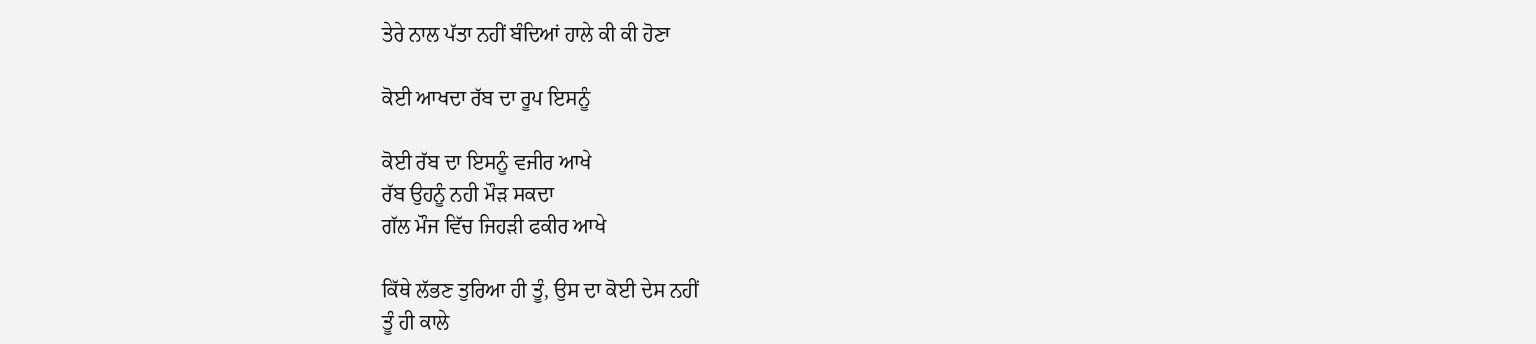ਤੇਰੇ ਨਾਲ ਪੱਤਾ ਨਹੀਂ ਬੰਦਿਆਂ ਹਾਲੇ ਕੀ ਕੀ ਹੋਣਾ

ਕੋਈ ਆਖਦਾ ਰੱਬ ਦਾ ਰੂਪ ਇਸਨੂੰ

ਕੋਈ ਰੱਬ ਦਾ ਇਸਨੂੰ ਵਜੀਰ ਆਖੇ
ਰੱਬ ਉਹਨੂੰ ਨਹੀ ਮੌੜ ਸਕਦਾ
ਗੱਲ ਮੌਜ ਵਿੱਚ ਜਿਹੜੀ ਫਕੀਰ ਆਖੇ

ਕਿੱਥੇ ਲੱਭਣ ਤੁਰਿਆ ਹੀ ਤੂੰ, ਉਸ ਦਾ ਕੋਈ ਦੇਸ ਨਹੀਂ
ਤੂੰ ਹੀ ਕਾਲੇ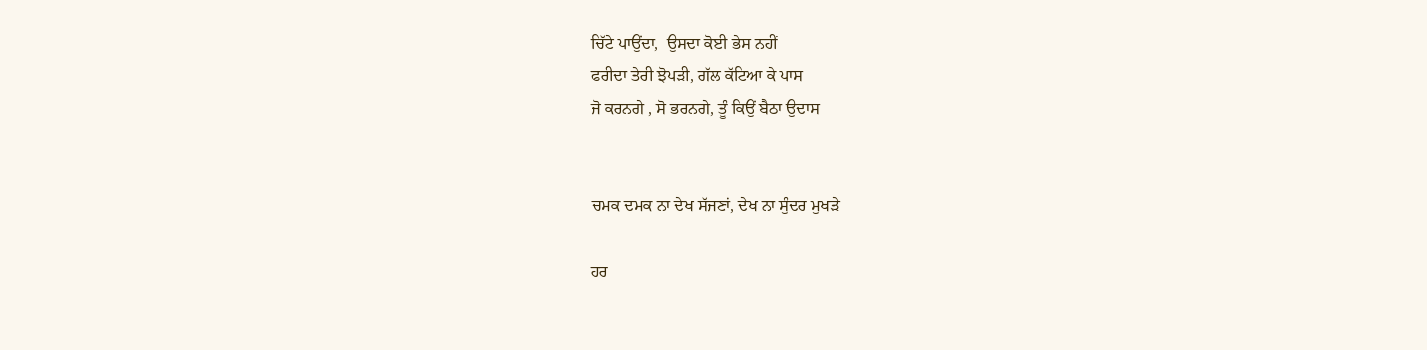ਚਿੱਟੇ ਪਾਉਂਦਾ,  ਉਸਦਾ ਕੋਈ ਭੇਸ ਨਹੀਂ
ਫਰੀਦਾ ਤੇਰੀ ਝੋਪੜੀ, ਗੱਲ ਕੱਟਿਆ ਕੇ ਪਾਸ
ਜੋ ਕਰਨਗੇ , ਸੋ ਭਰਨਗੇ, ਤੂੰ ਕਿਉਂ ਬੈਠਾ ਉਦਾਸ


ਚਮਕ ਦਮਕ ਨਾ ਦੇਖ ਸੱਜਣਾਂ, ਦੇਖ ਨਾ ਸੁੰਦਰ ਮੁਖੜੇ

ਹਰ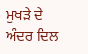ਮੁਖੜੇ ਦੇ ਅੰਦਰ ਦਿਲ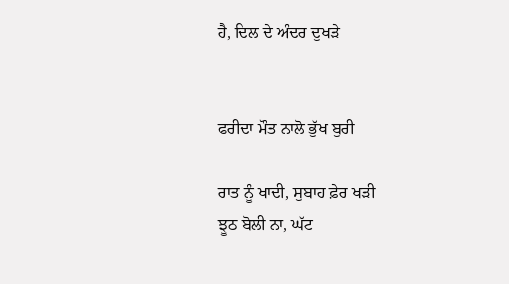ਹੈ, ਦਿਲ ਦੇ ਅੰਦਰ ਦੁਖੜੇ


ਫਰੀਦਾ ਮੌਤ ਨਾਲੋ ਭੁੱਖ ਬੁਰੀ

ਰਾਤ ਨੂੰ ਖਾਦੀ, ਸੁਬਾਹ ਫ਼ੇਰ ਖੜੀ
ਝੂਠ ਬੋਲੀ ਨਾ, ਘੱਟ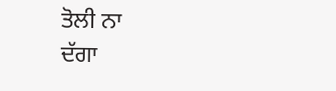ਤੋਲੀ ਨਾ
ਦੱਗਾ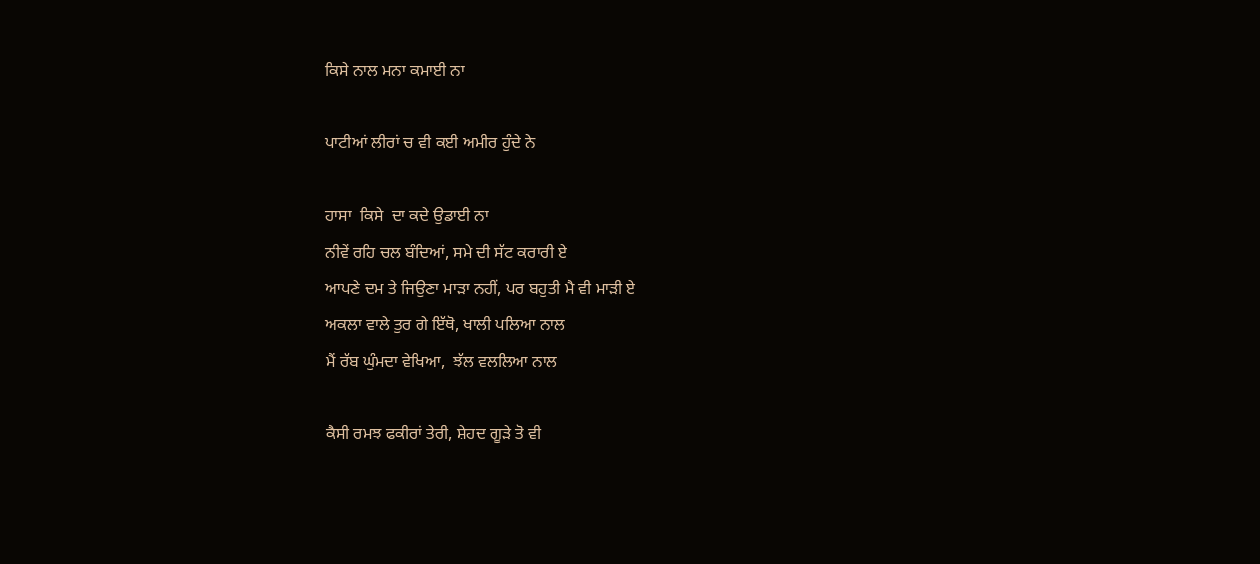ਕਿਸੇ ਨਾਲ ਮਨਾ ਕਮਾਈ ਨਾ

ਪਾਟੀਆਂ ਲੀਰਾਂ ਚ ਵੀ ਕਈ ਅਮੀਰ ਹੁੰਦੇ ਨੇ

ਹਾਸਾ  ਕਿਸੇ  ਦਾ ਕਦੇ ਉਡਾਈ ਨਾ
ਨੀਵੇਂ ਰਹਿ ਚਲ ਬੰਦਿਆਂ, ਸਮੇ ਦੀ ਸੱਟ ਕਰਾਰੀ ਏ
ਆਪਣੇ ਦਮ ਤੇ ਜਿਉਣਾ ਮਾੜਾ ਨਹੀਂ, ਪਰ ਬਹੁਤੀ ਮੈ ਵੀ ਮਾੜੀ ਏ
ਅਕਲਾ ਵਾਲੇ ਤੁਰ ਗੇ ਇੱਥੋ, ਖਾਲੀ ਪਲਿਆ ਨਾਲ
ਮੈਂ ਰੱਬ ਘੁੰਮਦਾ ਵੇਖਿਆ,  ਝੱਲ ਵਲਲਿਆ ਨਾਲ

ਕੈਸੀ ਰਮਝ ਫਕੀਰਾਂ ਤੇਰੀ, ਸ਼ੇਹਦ ਗੂੜੇ ਤੋ ਵੀ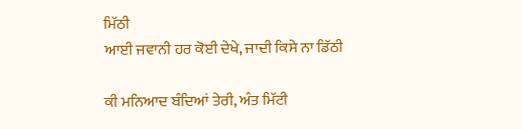ਮਿੱਠੀ
ਆਈ ਜਵਾਨੀ ਹਰ ਕੋਈ ਦੇਖੇ, ਜਾਦੀ ਕਿਸੇ ਨਾ ਡਿੱਠੀ

ਕੀ ਮਨਿਆਦ ਬੰਦਿਆਂ ਤੇਰੀ, ਅੰਤ ਮਿੱਟੀ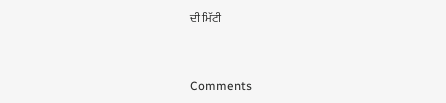ਦੀ ਮਿੱਟੀ


Comments